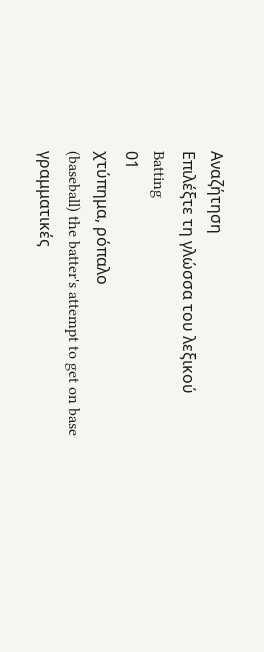Αναζήτηση
Επιλέξτε τη γλώσσα του λεξικού
Batting
01
χτύπημα, ρόπαλο
(baseball) the batter's attempt to get on base
γραμματικές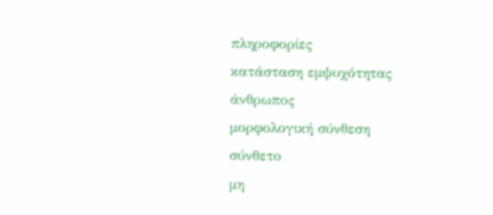πληροφορίες
κατάσταση εμψυχότητας
άνθρωπος
μορφολογική σύνθεση
σύνθετο
μη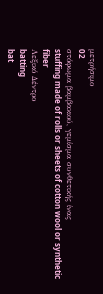μετρήσιμο
02
στόφωμα βαμβακιού, γεμίσμα συνθετικής ίνας
stuffing made of rolls or sheets of cotton wool or synthetic fiber
Λεξικό Δέντρο
batting
bat